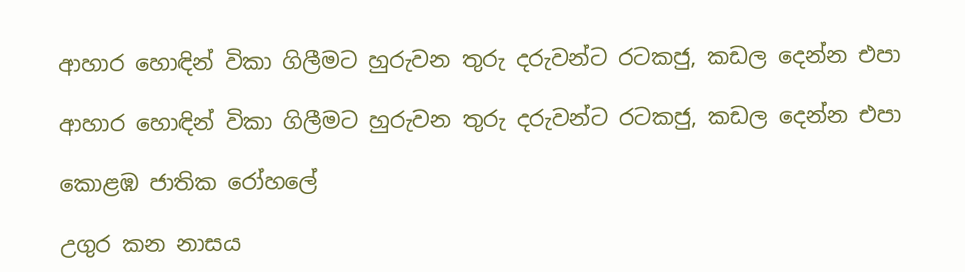ආහාර හොඳින් විකා ගිලීමට හුරුවන තුරු දරුවන්ට රටකජු, කඩල දෙන්න එපා

ආහාර හොඳින් විකා ගිලීමට හුරුවන තුරු දරුවන්ට රටකජු, කඩල දෙන්න එපා

කොළඹ ජාතික රෝහලේ

උගුර කන නාසය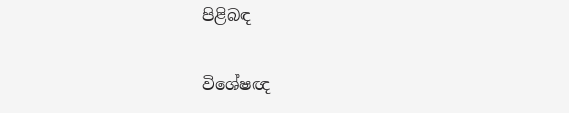පිළිබඳ

විශේෂඥ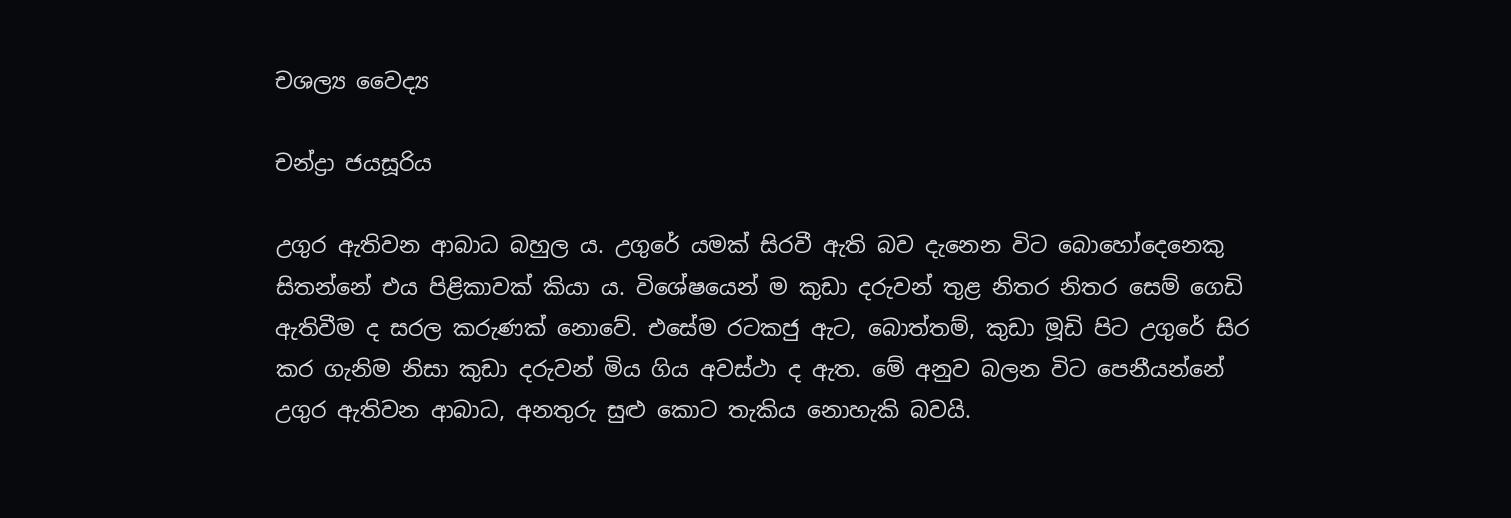චශල්‍ය වෛද්‍ය

චන්ද්‍රා ජයසූරිය

උගුර ඇතිවන ආබාධ බහුල ය. උගුරේ යමක් සිරවී ඇති බව දැනෙන විට බොහෝදෙනෙකු සිතන්නේ එය පිළිකාවක් කියා ය. විශේෂයෙන් ම කුඩා දරුවන් තුළ නිතර නිතර සෙම් ගෙඩි ඇතිවීම ද සරල කරුණක් නොවේ. එසේම රටකජු ඇට, බොත්තම්, කුඩා මූඩි පිට උගුරේ සිර කර ගැනිම නිසා කුඩා දරුවන් මිය ගිය අවස්ථා ද ඇත. මේ අනුව බලන විට පෙනීයන්නේ උගුර ඇතිවන ආබාධ, අනතුරු සුළු කොට තැකිය නොහැකි බවයි.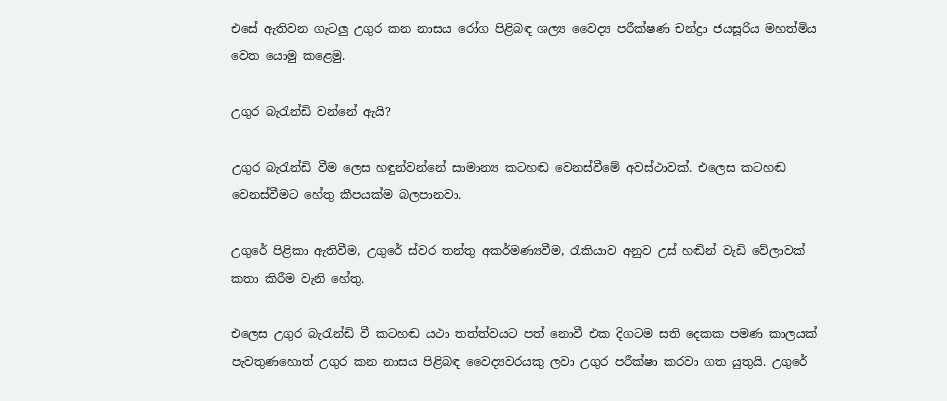එසේ ඇතිවන ගැටලු උගුර කන නාසය රෝග පිළිබඳ ශල්‍ය වෛද්‍ය පරීක්ෂණ චන්ද්‍රා ජයසූරිය මහත්මිය වෙත යොමු කළෙමු.

උගුර බැරැන්ඩි වන්නේ ඇයි?

උගුර බැරැන්ඩි වීම ලෙස හඳුන්වන්නේ සාමාන්‍ය කටහඬ වෙනස්වීමේ අවස්ථාවක්. එලෙස කටහඬ වෙනස්වීමට හේතු කීපයක්ම බලපානවා.

උගුරේ පිළිකා ඇතිවීම, උගුරේ ස්වර තන්තු අකර්මණ්‍යවීම, රැකියාව අනුව උස් හඬින් වැඩි වේලාවක් කතා කිරීම වැනි හේතු.

එලෙස උගුර බැරැන්ඩි වී කටහඬ යථා තත්ත්වයට පත් නොවී එක දිගටම සති දෙකක පමණ කාලයක් පැවතුණහොත් උගුර කන නාසය පිළිබඳ වෛද්‍යවරයකු ලවා උගුර පරීක්ෂා කරවා ගත යුතුයි. උගුරේ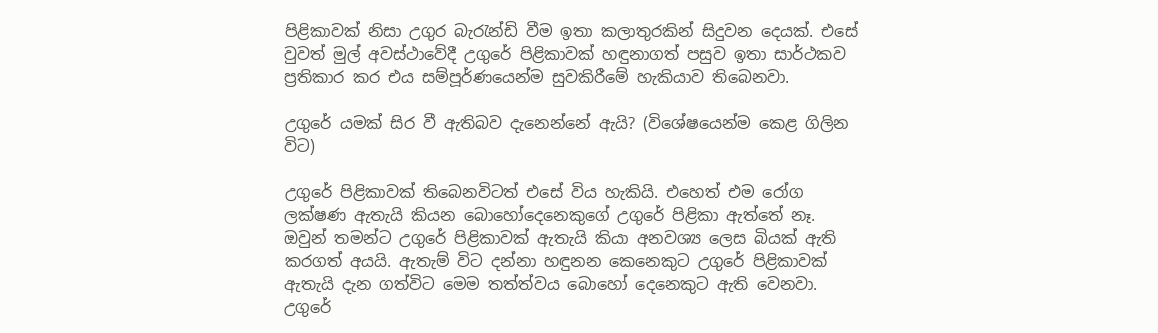පිළිකාවක් නිසා උගුර බැරැන්ඩි වීම ඉතා කලාතුරකින් සිදුවන දෙයක්. එසේ වුවත් මුල් අවස්ථාවේදී උගුරේ පිළිකාවක් හඳුනාගත් පසුව ඉතා සාර්ථකව ප්‍රතිකාර කර එය සම්පූර්ණයෙන්ම සුවකිරීමේ හැකියාව තිබෙනවා.

උගුරේ යමක් සිර වී ඇතිබව දැනෙන්නේ ඇයි? (විශේෂයෙන්ම කෙළ ගිලින විට)

උගුරේ පිළිකාවක් තිබෙනවිටත් එසේ විය හැකියි. එහෙත් එම රෝග ලක්ෂණ ඇතැයි කියන බොහෝදෙනෙකුගේ උගුරේ පිළිකා ඇත්තේ නෑ. ඔවුන් තමන්ට උගුරේ පිළිකාවක් ඇතැයි කියා අනවශ්‍ය ලෙස බියක් ඇති කරගත් අයයි. ඇතැම් විට දන්නා හඳුනන කෙනෙකුට උගුරේ පිළිකාවක් ඇතැයි දැන ගත්විට මෙම තත්ත්වය බොහෝ දෙනෙකුට ඇති වෙනවා. උගුරේ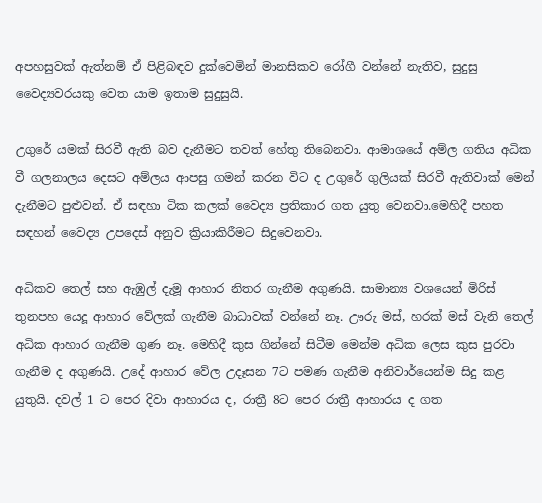අපහසුවක් ඇත්නම් ඒ පිළිබඳව දුක්වෙමින් මානසිකව රෝගී වන්නේ නැතිව, සුදුසු වෛද්‍යවරයකු වෙත යාම ඉතාම සුදුසුයි.

උගුරේ යමක් සිරවී ඇති බව දැනීමට තවත් හේතු තිබෙනවා. ආමාශයේ අම්ල ගතිය අධික වී ගලනාලය දෙසට අම්ලය ආපසු ගමන් කරන විට ද උගුරේ ගුලියක් සිරවී ඇතිවාක් මෙන් දැනීමට පුළුවන්. ඒ සඳහා ටික කලක් වෛද්‍ය ප්‍රතිකාර ගත යුතු වෙනවා.මෙහිදී පහත සඳහන් වෛද්‍ය උපදෙස් අනුව ක්‍රියාකිරීමට සිදුවෙනවා.

අධිකව තෙල් සහ ඇඹුල් දැමූ ආහාර නිතර ගැනීම අගුණයි. සාමාන්‍ය වශයෙන් මිරිස් තුනපහ යෙදූ ආහාර වේලක් ගැනීම බාධාවක් වන්නේ නෑ. ඌරු මස්, හරක් මස් වැනි තෙල් අධික ආහාර ගැනීම ගුණ නෑ. මෙහිදී කුස ගින්නේ සිටීම මෙන්ම අධික ලෙස කුස පුරවා ගැනීම ද අගුණයි. උදේ ආහාර වේල උදෑසන 7ට පමණ ගැනීම අනිවාර්යෙන්ම සිදු කළ යුතුයි. දවල් 1 ට පෙර දිවා ආහාරය ද, රාත්‍රී 8ට පෙර රාත්‍රී ආහාරය ද ගත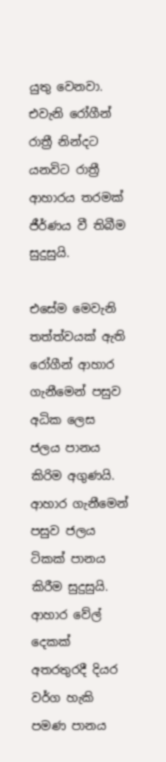යුතු වෙනවා. එවැනි රෝගීන් රාත්‍රී නින්දට යනවිට රාත්‍රී ආහාරය තරමක් ජීර්ණය වී තිබීම සුදුසුයි.

එසේම මෙවැනි තත්ත්වයක් ඇති රෝගීන් ආහාර ගැනීමෙන් පසුව අධික ලෙස ජලය පානය කිරිම අගුණයි. ආහාර ගැනීමෙන් පසුව ජලය ටිකක් පානය කිරීම සුදුසුයි. ආහාර වේල් දෙකක් අතරතුරදී දියර වර්ග හැකි පමණ පානය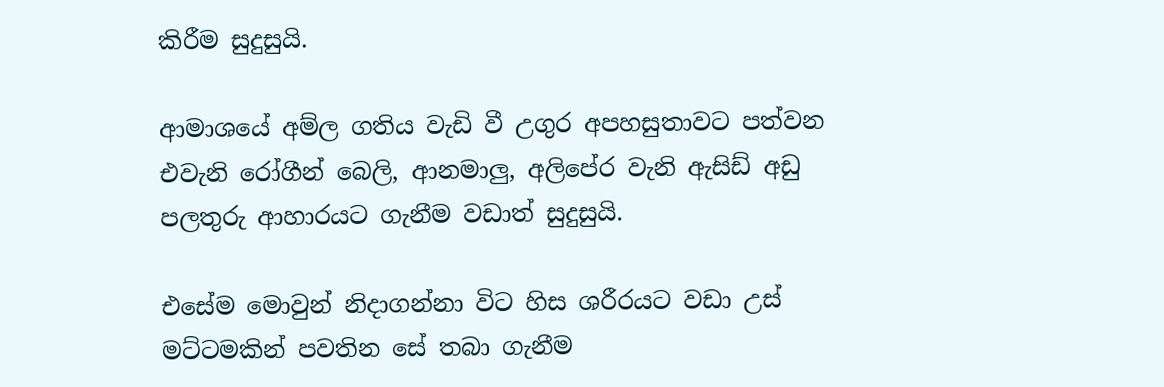කිරීම සුදුසුයි.

ආමාශයේ අම්ල ගතිය වැඩි වී උගුර අපහසුතාවට පත්වන එවැනි රෝගීන් බෙලි, ආනමාලු, අලිපේර වැනි ඇසිඩ් අඩු පලතුරු ආහාරයට ගැනීම වඩාත් සුදුසුයි.

එසේම මොවුන් නිදාගන්නා විට හිස ශරීරයට වඩා උස් මට්ටමකින් පවතින සේ තබා ගැනීම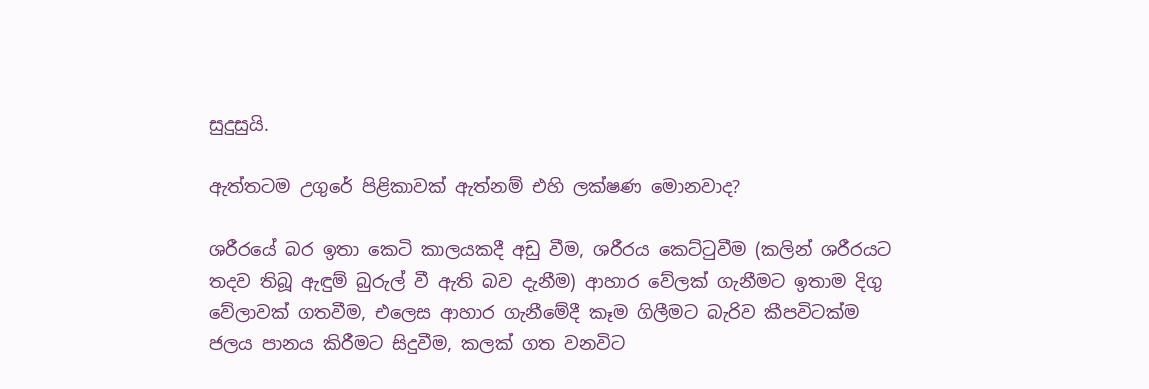සුදුසුයි.

ඇත්තටම උගුරේ පිළිකාවක් ඇත්නම් එහි ලක්ෂණ මොනවාද?

ශරීරයේ බර ඉතා කෙටි කාලයකදී අඩු වීම, ශරීරය කෙට්ටුවීම (කලින් ශරීරයට තදව තිබූ ඇඳුම් බුරුල් වී ඇති බව දැනීම) ආහාර වේලක් ගැනීමට ඉතාම දිගු වේලාවක් ගතවීම, එලෙස ආහාර ගැනීමේදී කෑම ගිලීමට බැරිව කීපවිටක්ම ජලය පානය කිරීමට සිදුවීම, කලක් ගත වනවිට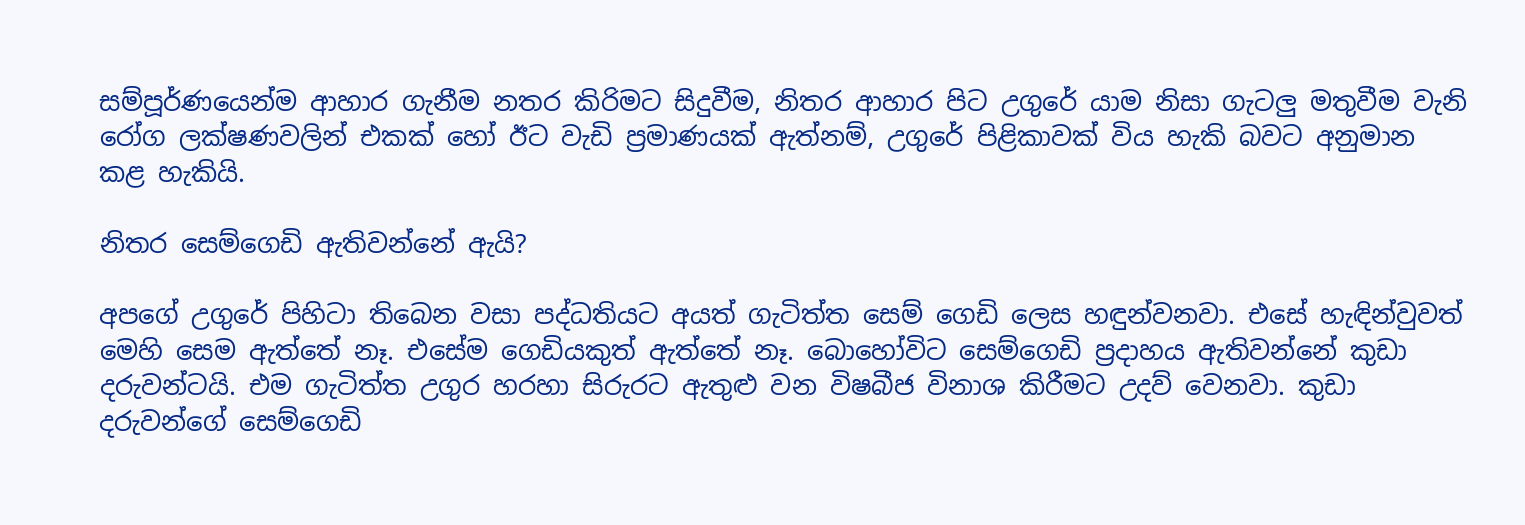සම්පූර්ණයෙන්ම ආහාර ගැනීම නතර කිරිමට සිදුවීම, නිතර ආහාර පිට උගුරේ යාම නිසා ගැටලු මතුවීම වැනි රෝග ලක්ෂණවලින් එකක් හෝ ඊට වැඩි ප්‍රමාණයක් ඇත්නම්, උගුරේ පිළිකාවක් විය හැකි බවට අනුමාන කළ හැකියි.

නිතර සෙම්ගෙඩි ඇතිවන්නේ ඇයි?

අපගේ උගුරේ පිහිටා තිබෙන වසා පද්ධතියට අයත් ගැටිත්ත සෙම් ගෙඩි ලෙස හඳුන්වනවා. එසේ හැඳින්වුවත් මෙහි සෙම ඇත්තේ නෑ. එසේම ගෙඩියකුත් ඇත්තේ නෑ. බොහෝවිට සෙම්ගෙඩි ප්‍රදාහය ඇතිවන්නේ කුඩා දරුවන්ටයි. එම ගැටිත්ත උගුර හරහා සිරුරට ඇතුළු වන විෂබීජ විනාශ කිරීමට උදව් වෙනවා. කුඩා දරුවන්ගේ සෙම්ගෙඩි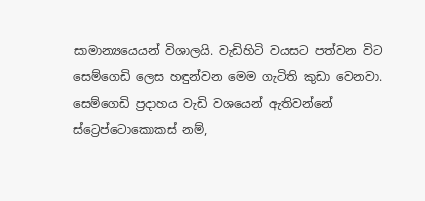සාමාන්‍යයෙයන් විශාලයි. වැඩිහිටි වයසට පත්වන විට සෙම්ගෙඩි ලෙස හඳුන්වන මෙම ගැටිති කුඩා වෙනවා. සෙම්ගෙඩි ප්‍රදාහය වැඩි වශයෙන් ඇතිවන්නේ ස්ට්‍රෙප්ටොකොකස් නම්,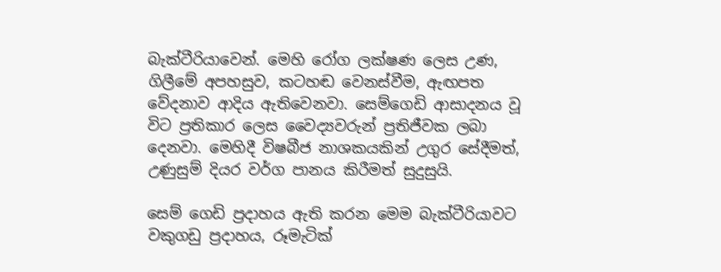බැක්ටීරියාවෙන්. මෙහි රෝග ලක්ෂණ ලෙස උණ, ගිලීමේ අපහසුව, කටහඬ වෙනස්වීම, ඇඟපත වේදනාව ආදිය ඇතිවෙනවා. සෙම්ගෙඩි ආසාදනය වූ විට ප්‍රතිකාර ලෙස වෛද්‍යවරුන් ප්‍රතිජීවක ලබා දෙනවා. මෙහිදී විෂබීජ නාශකයකින් උගුර සේදීමත්, උණුසුම් දියර වර්ග පානය කිරීමත් සුදුසුයි.

සෙම් ගෙඩි ප්‍රදාහය ඇති කරන මෙම බැක්ටීරියාවට වකුගඩු ප්‍රදාහය, රූමැටික්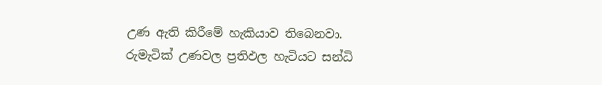උණ ඇති කිරීමේ හැකියාව තිබෙනවා. රුමැටික් උණවල ප්‍රතිඵල හැටියට සන්ධි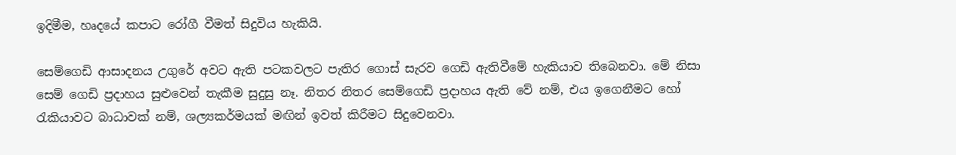ඉදිමීම, හෘදයේ කපාට රෝගී වීමත් සිදුවිය හැකියි.

සෙම්ගෙඩි ආසාදනය උගුරේ අවට ඇති පටකවලට පැතිර ගොස් සැරව ගෙඩි ඇතිවීමේ හැකියාව තිබෙනවා. මේ නිසා සෙම් ගෙඩි ප්‍රදාහය සුළුවෙන් තැකීම සුදුසු නෑ. නිතර නිතර සෙම්ගෙඩි ප්‍රදාහය ඇති වේ නම්, එය ඉගෙනීමට හෝ රැකියාවට බාධාවක් නම්, ශල්‍යකර්මයක් මඟින් ඉවත් කිරීමට සිදුවෙනවා.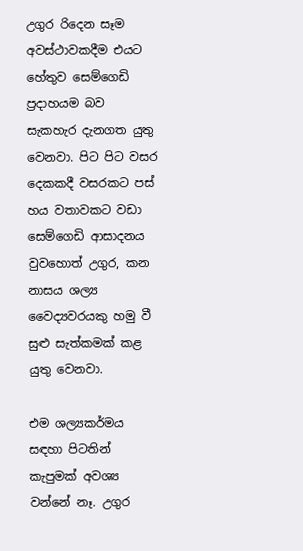උගුර රිදෙන සෑම අවස්ථාවකදීම එයට හේතුව සෙම්ගෙඩි ප්‍රදාහයම බව සැකහැර දැනගත යුතු වෙනවා. පිට පිට වසර දෙකකදී වසරකට පස් හය වතාවකට වඩා සෙම්ගෙඩි ආසාදනය වුවහොත් උගුර, කන නාසය ශල්‍ය වෛද්‍යවරයකු හමු වී සුළු සැත්කමක් කළ යුතු වෙනවා.

එම ශල්‍යකර්මය සඳහා පිටතින් කැපුමක් අවශ්‍ය වන්නේ නෑ. උගුර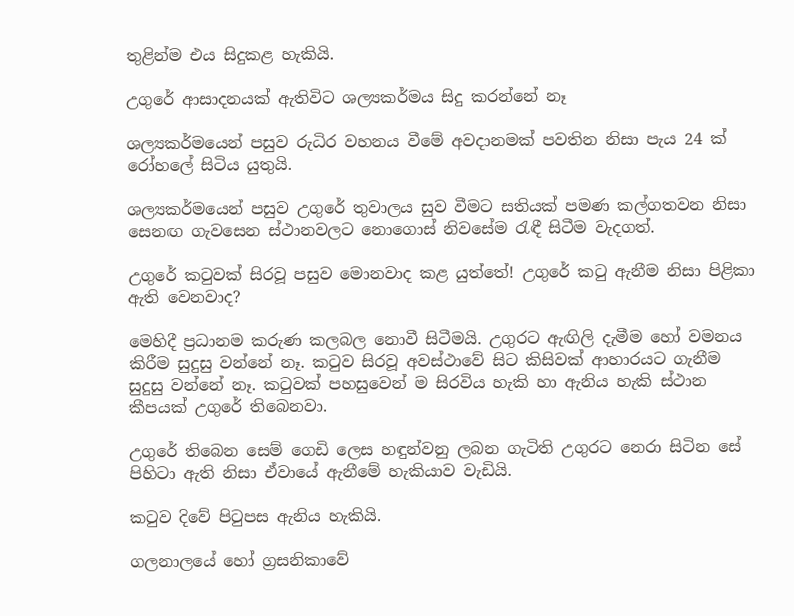තුළින්ම එය සිදුකළ හැකියි.

උගුරේ ආසාදනයක් ඇතිවිට ශල්‍යකර්මය සිදු කරන්නේ නෑ

ශල්‍යකර්මයෙන් පසුව රුධිර වහනය වීමේ අවදානමක් පවතින නිසා පැය 24 ක් රෝහලේ සිටිය යුතුයි.

ශල්‍යකර්මයෙන් පසුව උගුරේ තුවාලය සුව වීමට සතියක් පමණ කල්ගතවන නිසා සෙනඟ ගැවසෙන ස්ථානවලට නොගොස් නිවසේම රැඳී සිටීම වැදගත්.

උගුරේ කටුවක් සිරවූ පසුව මොනවාද කළ යුත්තේ! උගුරේ කටු ඇනීම නිසා පිළිකා ඇති වෙනවාද?

මෙහිදී ප්‍රධානම කරුණ කලබල නොවී සිටීමයි. උගුරට ඇඟිලි දැමීම හෝ වමනය කිරීම සුදුසු වන්නේ නෑ. කටුව සිරවූ අවස්ථාවේ සිට කිසිවක් ආහාරයට ගැනීම සුදුසු වන්නේ නෑ. කටුවක් පහසුවෙන් ම සිරවිය හැකි හා ඇනිය හැකි ස්ථාන කීපයක් උගුරේ තිබෙනවා.

උගුරේ තිබෙන සෙම් ගෙඩි ලෙස හඳුන්වනු ලබන ගැටිති උගුරට නෙරා සිටින සේ පිහිටා ඇති නිසා ඒවායේ ඇනීමේ හැකියාව වැඩියි.

කටුව දිවේ පිටුපස ඇනිය හැකියි.

ගලනාලයේ හෝ ග්‍රසනිකාවේ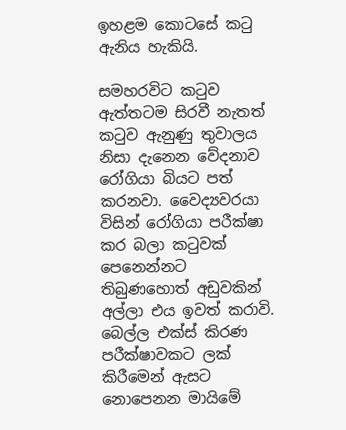ඉහළම කොටසේ කටු ඇනිය හැකියි.

සමහරවිට කටුව ඇත්තටම සිරවී නැතත් කටුව ඇනුණු තුවාලය නිසා දැනෙන වේදනාව රෝගියා බියට පත් කරනවා. වෛද්‍යවරයා විසින් රෝගියා පරීක්ෂා කර බලා කටුවක් පෙනෙන්නට තිබුණහොත් අඩුවකින් අල්ලා එය ඉවත් කරාවි. බෙල්ල එක්ස් කිරණ පරීක්ෂාවකට ලක් කිරීමෙන් ඇසට නොපෙනන මායිමේ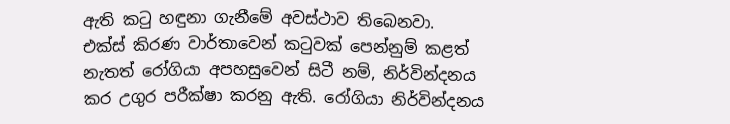ඇති කටු හඳුනා ගැනීමේ අවස්ථාව තිබෙනවා. එක්ස් කිරණ වාර්තාවෙන් කටුවක් පෙන්නුම් කළත් නැතත් රෝගියා අපහසුවෙන් සිටී නම්, නිර්වින්දනය කර උගුර පරීක්ෂා කරනු ඇති. රෝගියා නිර්වින්දනය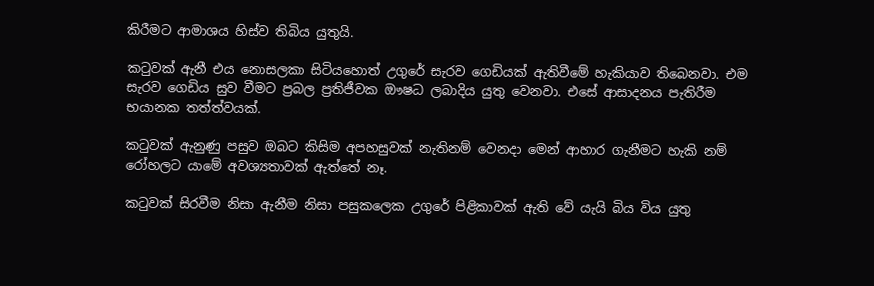කිරීමට ආමාශය හිස්ව තිබිය යුතුයි.

කටුවක් ඇනී එය නොසලකා සිටියහොත් උගුරේ සැරව ගෙඩියක් ඇතිවීමේ හැකියාව තිබෙනවා. එම සැරව ගෙඩිය සුව වීමට ප්‍රබල ප්‍රතිජීවක ඖෂධ ලබාදිය යුතු වෙනවා. එසේ ආසාදනය පැතිරීම භයානක තත්ත්වයක්.

කටුවක් ඇනුණු පසුව ඔබට කිසිම අපහසුවක් නැතිනම් වෙනදා මෙන් ආහාර ගැනීමට හැකි නම් රෝහලට යාමේ අවශ්‍යතාවක් ඇත්තේ නෑ.

කටුවක් සිරවීම නිසා ඇනීම නිසා පසුකලෙක උගුරේ පිළිකාවක් ඇති වේ යැයි බිය විය යුතු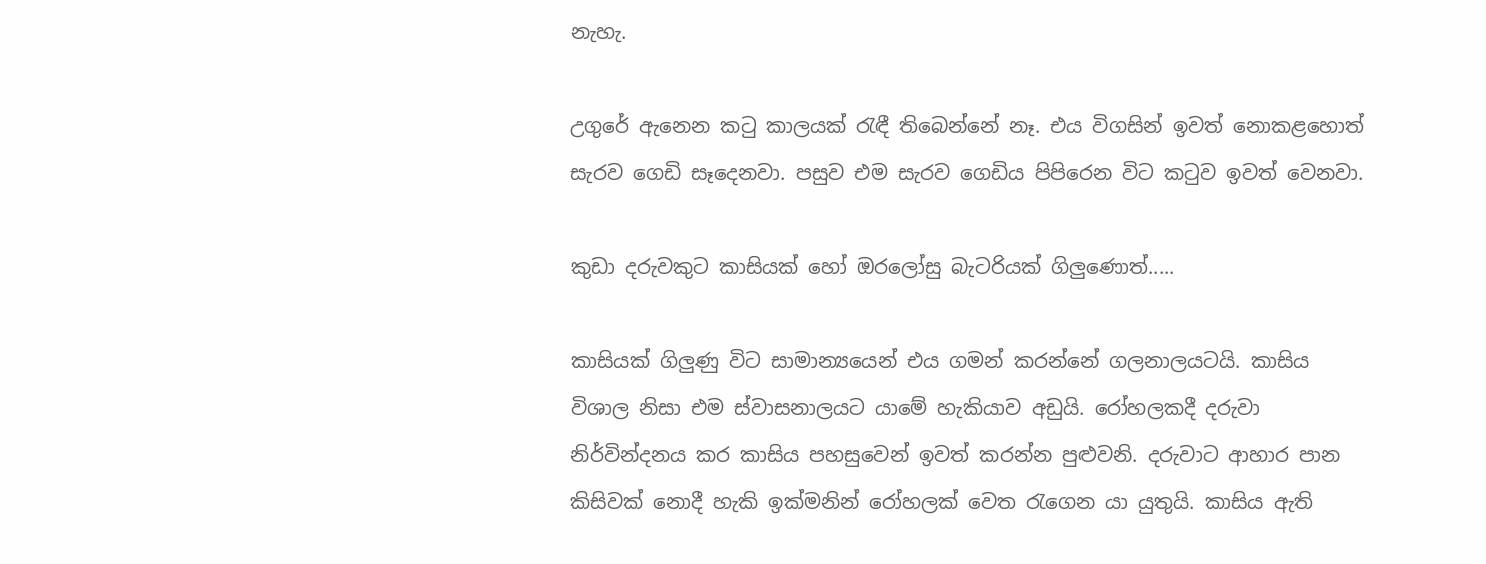නැහැ.

උගුරේ ඇනෙන කටු කාලයක් රැඳී තිබෙන්නේ නෑ. එය විගසින් ඉවත් නොකළහොත් සැරව ගෙඩි සෑදෙනවා. පසුව එම සැරව ගෙඩිය පිපිරෙන විට කටුව ඉවත් වෙනවා.

කුඩා දරුවකුට කාසියක් හෝ ඔරලෝසු බැටරියක් ගිලුණොත්.....

කාසියක් ගිලුණු විට සාමාන්‍යයෙන් එය ගමන් කරන්නේ ගලනාලයටයි. කාසිය විශාල නිසා එම ස්වාසනාලයට යාමේ හැකියාව අඩුයි. රෝහලකදී දරුවා නිර්වින්දනය කර කාසිය පහසුවෙන් ඉවත් කරන්න පුළුවනි. දරුවාට ආහාර පාන කිසිවක් නොදී හැකි ඉක්මනින් රෝහලක් වෙත රැගෙන යා යුතුයි. කාසිය ඇති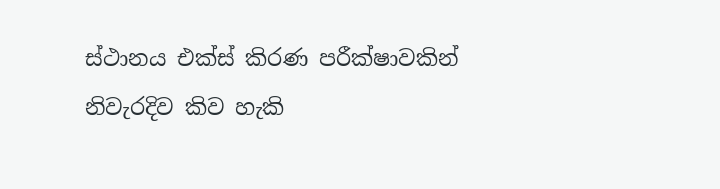ස්ථානය එක්ස් කිරණ පරීක්ෂාවකින් නිවැරදිව කිව හැකි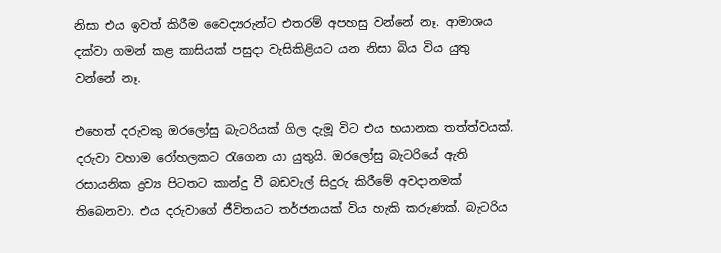නිසා එය ඉවත් කිරීම වෛද්‍යරුන්ට එතරම් අපහසු වන්නේ නෑ. ආමාශය දක්වා ගමන් කළ කාසියක් පසුදා වැසිකිළියට යන නිසා බිය විය යුතු වන්නේ නෑ.

එහෙත් දරුවකු ඔරලෝසු බැටරියක් ගිල දැමූ විට එය භයානක තත්ත්වයක්. දරුවා වහාම රෝහලකට රැගෙන යා යුතුයි. ඔරලෝසු බැටරියේ ඇති රසායනික ද්‍රව්‍ය පිටතට කාන්දු වී බඩවැල් සිදුරු කිරීමේ අවදානමක් තිබෙනවා. එය දරුවාගේ ජීවිතයට තර්ජනයක් විය හැකි කරුණක්. බැටරිය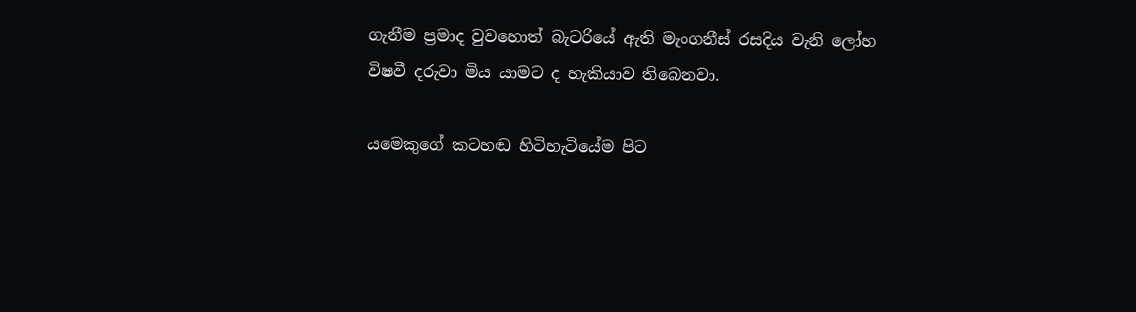ගැනීම ප්‍රමාද වුවහොත් බැටරියේ ඇති මැංගනීස් රසදිය වැනි ලෝහ විෂවී දරුවා මිය යාමට ද හැකියාව තිබෙනවා.

යමෙකුගේ කටහඬ හිටිහැටියේම පිට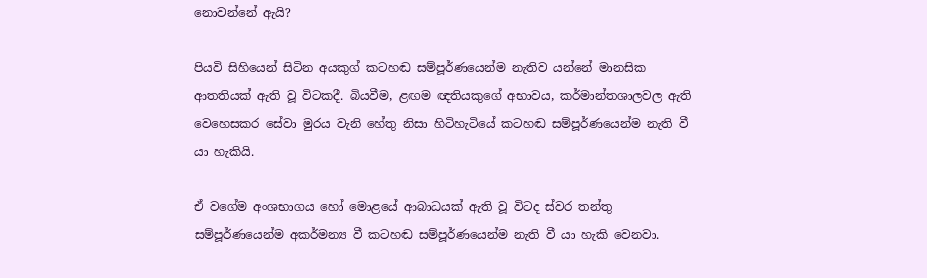නොවන්නේ ඇයි?

පියවි සිහියෙන් සිටින අයකුග් කටහඬ සම්පූර්ණයෙන්ම නැතිව යන්නේ මානසික ආතතියක් ඇති වූ විටකදී. බියවීම, ළඟම ඥතියකුගේ අභාවය, කර්මාන්තශාලවල ඇති වෙහෙසකර සේවා මුරය වැනි හේතු නිසා හිටිහැටියේ කටහඬ සම්පූර්ණයෙන්ම නැති වී යා හැකියි.

ඒ වගේම අංශභාගය හෝ මොළයේ ආබාධයක් ඇති වූ විටද ස්වර තන්තු සම්පූර්ණයෙන්ම අකර්මන්‍ය වී කටහඬ සම්පූර්ණයෙන්ම නැති වී යා හැකි වෙනවා.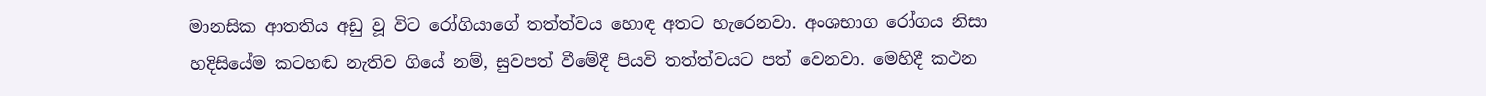මානසික ආතතිය අඩු වූ විට රෝගියාගේ තත්ත්වය හොඳ අතට හැරෙනවා. අංශභාග රෝගය නිසා හදිසියේම කටහඬ නැතිව ගියේ නම්, සුවපත් වීමේදී පියවි තත්ත්වයට පත් වෙනවා. මෙහිදී කථන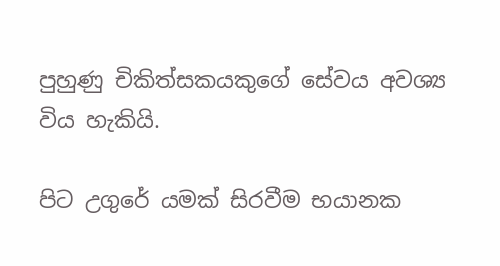පුහුණු චිකිත්සකයකුගේ සේවය අවශ්‍ය විය හැකියි.

පිට උගුරේ යමක් සිරවීම භයානක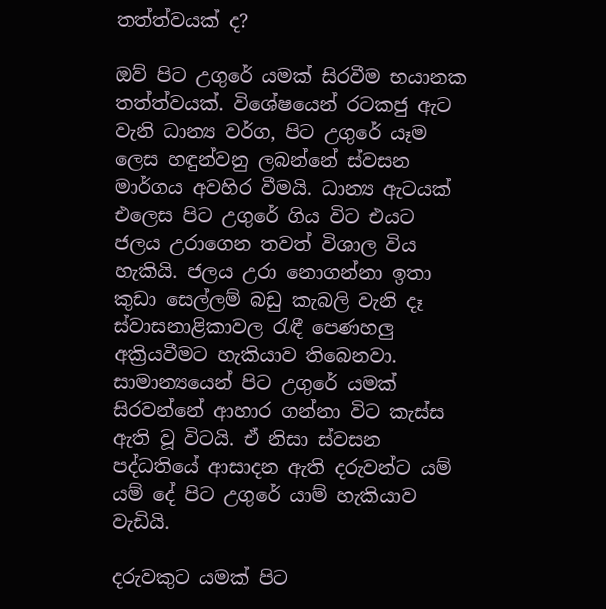තත්ත්වයක් ද?

ඔව් පිට උගුරේ යමක් සිරවීම භයානක තත්ත්වයක්. විශේෂයෙන් රටකජු ඇට වැනි ධාන්‍ය වර්ග, පිට උගුරේ යෑම ලෙස හඳුන්වනු ලබන්නේ ස්වසන මාර්ගය අවහිර වීමයි. ධාන්‍ය ඇටයක් එලෙස පිට උගුරේ ගිය විට එයට ජලය උරාගෙන තවත් විශාල විය හැකියි. ජලය උරා නොගන්නා ඉතා කුඩා සෙල්ලම් බඩු කැබලි වැනි දෑ ස්වාසනාළිකාවල රැඳී පෙණහලු අක්‍රියවීමට හැකියාව තිබෙනවා. සාමාන්‍යයෙන් පිට උගුරේ යමක් සිරවන්නේ ආහාර ගන්නා විට කැස්ස ඇති වූ විටයි. ඒ නිසා ස්වසන පද්ධතියේ ආසාදන ඇති දරුවන්ට යම් යම් දේ පිට උගුරේ යාම් හැකියාව වැඩියි.

දරුවකුට යමක් පිට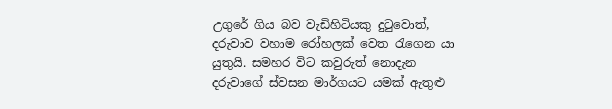උගුරේ ගිය බව වැඩිහිටියකු දුටුවොත්, දරුවාව වහාම රෝහලක් වෙත රැගෙන යා යුතුයි. සමහර විට කවුරුත් නොදැන දරුවාගේ ස්වසන මාර්ගයට යමක් ඇතුළු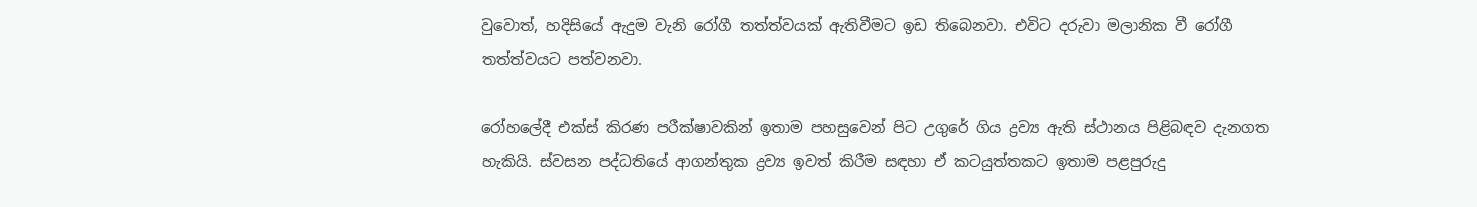වුවොත්, හදිසියේ ඇදුම වැනි රෝගී තත්ත්වයක් ඇතිවීමට ඉඩ තිබෙනවා. එවිට දරුවා මලානික වී රෝගී තත්ත්වයට පත්වනවා.

රෝහලේදී එක්ස් කිරණ පරීක්ෂාවකින් ඉතාම පහසුවෙන් පිට උගුරේ ගිය ද්‍රව්‍ය ඇති ස්ථානය පිළිබඳව දැනගත හැකියි. ස්වසන පද්ධතියේ ආගන්තුක ද්‍රව්‍ය ඉවත් කිරීම සඳහා ඒ කටයුත්තකට ඉතාම පළපුරුදු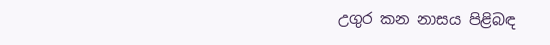උගුර කන නාසය පිළිබඳ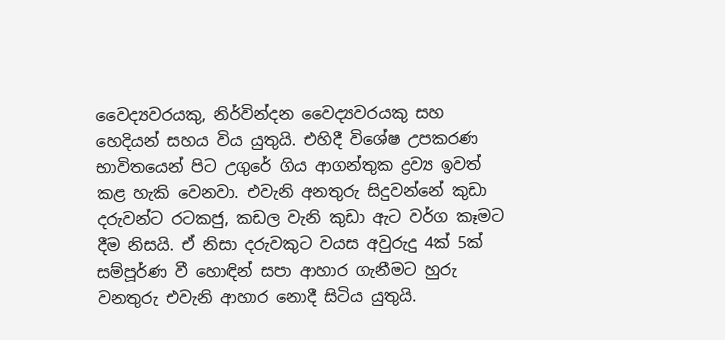වෛද්‍යවරයකු, නිර්වින්දන වෛද්‍යවරයකු සහ හෙදියන් සහය විය යුතුයි. එහිදී විශේෂ උපකරණ භාවිතයෙන් පිට උගුරේ ගිය ආගන්තුක ද්‍රව්‍ය ඉවත් කළ හැකි වෙනවා. එවැනි අනතුරු සිදුවන්නේ කුඩා දරුවන්ට රටකජු, කඩල වැනි කුඩා ඇට වර්ග කෑමට දීම නිසයි. ඒ නිසා දරුවකුට වයස අවුරුදු 4ක් 5ක් සම්පූර්ණ වී හොඳින් සපා ආහාර ගැනීමට හුරු වනතුරු එවැනි ආහාර නොදී සිටිය යුතුයි.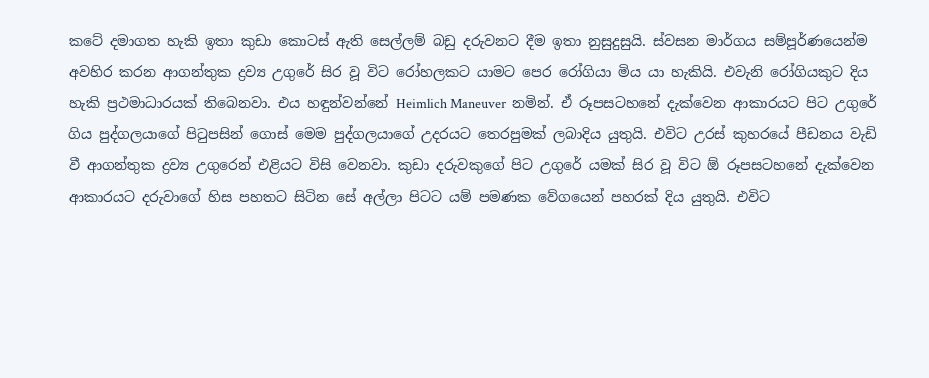කටේ දමාගත හැකි ඉතා කුඩා කොටස් ඇති සෙල්ලම් බඩු දරුවනට දීම ඉතා නුසුදුසුයි. ස්වසන මාර්ගය සම්පූර්ණයෙන්ම අවහිර කරන ආගන්තුක ද්‍රව්‍ය උගුරේ සිර වූ විට රෝහලකට යාමට පෙර රෝගියා මිය යා හැකියි. එවැනි රෝගියකුට දිය හැකි ප්‍රථමාධාරයක් තිබෙනවා. එය හඳුන්වන්නේ Heimlich Maneuver  නමින්. ඒ රූපසටහනේ දැක්වෙන ආකාරයට පිට උගුරේ ගිය පුද්ගලයාගේ පිටුපසින් ගොස් මෙම පුද්ගලයාගේ උදරයට තෙරපුමක් ලබාදිය යුතුයි. එවිට උරස් කුහරයේ පීඩනය වැඩි වී ආගන්තුක ද්‍රව්‍ය උගුරෙන් එළියට විසි වෙනවා. කුඩා දරුවකුගේ පිට උගුරේ යමක් සිර වූ විට ඕ රූපසටහනේ දැක්වෙන ආකාරයට දරුවාගේ හිස පහතට සිටින සේ අල්ලා පිටට යම් පමණක වේගයෙන් පහරක් දිය යුතුයි. එවිට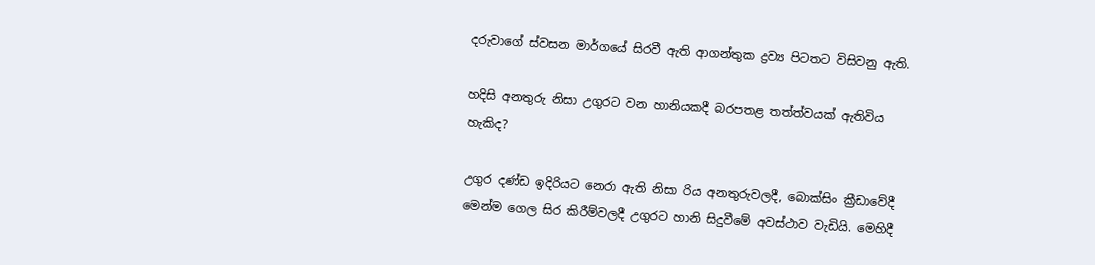දරුවාගේ ස්වසන මාර්ගයේ සිරවී ඇති ආගන්තුක ද්‍රව්‍ය පිටතට විසිවනු ඇති.

හදිසි අනතුරු නිසා උගුරට වන හානියකදී බරපතළ තත්ත්වයක් ඇතිවිය හැකිද?

උගුර දණ්ඩ ඉදිරියට නෙරා ඇති නිසා රිය අනතුරුවලදී, බොක්සිං ක්‍රීඩාවේදී මෙන්ම ගෙල සිර කිරීම්වලදී උගුරට හානි සිදුවීමේ අවස්ථාව වැඩියි. මෙහිදී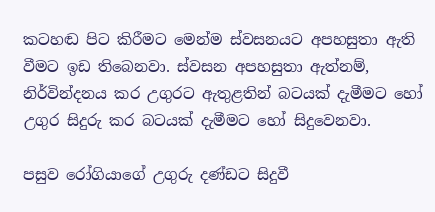කටහඬ පිට කිරීමට මෙන්ම ස්වසනයට අපහසුතා ඇති වීමට ඉඩ තිබෙනවා. ස්වසන අපහසුතා ඇත්නම්, නිර්වින්දනය කර උගුරට ඇතුළතින් බටයක් දැමීමට හෝ උගුර සිදුරු කර බටයක් දැමීමට හෝ සිදුවෙනවා.

පසුව රෝගියාගේ උගුරු දණ්ඩට සිදුවී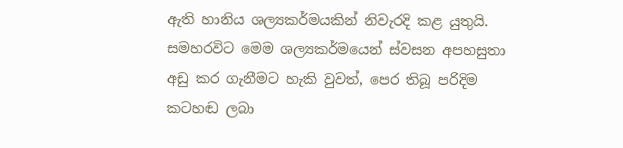ඇති හානිය ශල්‍යකර්මයකින් නිවැරදි කළ යුතුයි. සමහරවිට මෙම ශල්‍යකර්මයෙන් ස්වසන අපහසුතා අඩු කර ගැනීමට හැකි වුවත්, පෙර තිබූ පරිදිම කටහඬ ලබා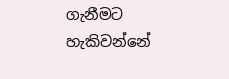ගැනීමට හැකිවන්නේ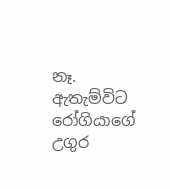නෑ. ඇතැම්විට රෝගියාගේ උගුර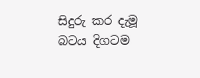සිදුරු කර දැමූ බටය දිගටම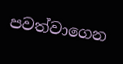පවත්වාගෙන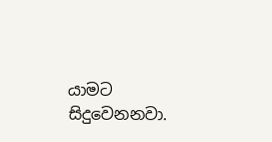යාමට සිදුවෙනනවා.